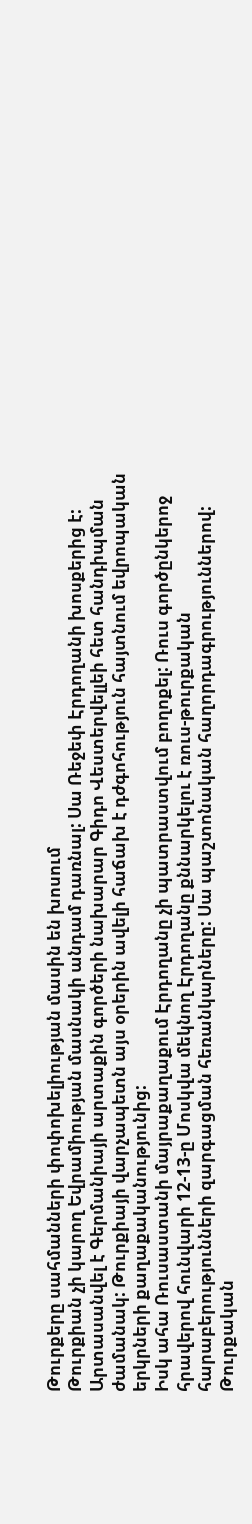Թուրքերը սահմանների փոփոխելիության մասին են խոսում
Թուրքիան չի կարող Եվրամիության մասնակի անդամ դառնալ: Սա Ռեջեփ Էրդողանի խոսքերից է: Արտասանվել է Գերմանիայի արտաքին գործերի նախարար Գիդո Վեստերվելլեի հետ հանդիպման ժամանակ: Թուրքիայի վարչապետն այս օրերին ավելի հաճախ է դժգոհություն հայտնում եվրոպական երկրների քաղաքականությունից:
Իսկ ահա Ռուսաստանի մայրաքաղաքում Էրդողանը չի պատրաստվում բողոքել: Ռուս գործընկերոջ հրավերով հունվարի 12-13-ը Մոսկվա մեկնող Էրդողանը քննարկելու է ռուս-թուրքական հարաբերությունների զարգացման հեռանկարները: Սա պաշտոնական հաղորդագրություններով: Թուրքական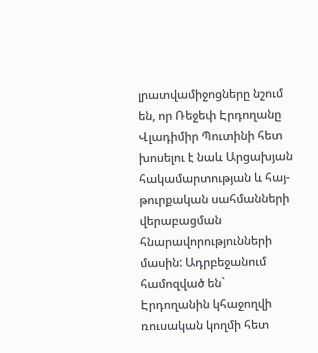լրատվամիջոցները նշում են, որ Ռեջեփ Էրդողանը Վլադիմիր Պուտինի հետ խոսելու է նաև Արցախյան հակամարտության և հայ-թուրքական սահմանների վերաբացման հնարավորությունների մասին: Ադրբեջանում համոզված են` Էրդողանին կհաջողվի ռուսական կողմի հետ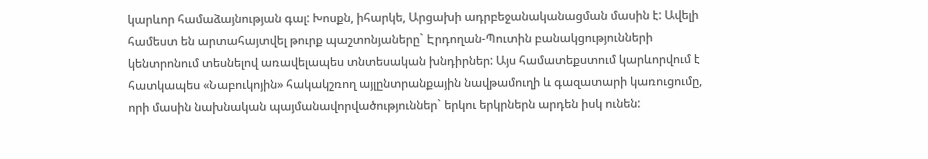կարևոր համաձայնության գալ: Խոսքն, իհարկե, Արցախի ադրբեջանականացման մասին է: Ավելի համեստ են արտահայտվել թուրք պաշտոնյաները` Էրդողան-Պուտին բանակցությունների կենտրոնում տեսնելով առավելապես տնտեսական խնդիրներ: Այս համատեքստում կարևորվում է հատկապես «Նաբուկոյին» հակակշռող այլընտրանքային նավթամուղի և գազատարի կառուցումը, որի մասին նախնական պայմանավորվածություններ` երկու երկրներն արդեն իսկ ունեն: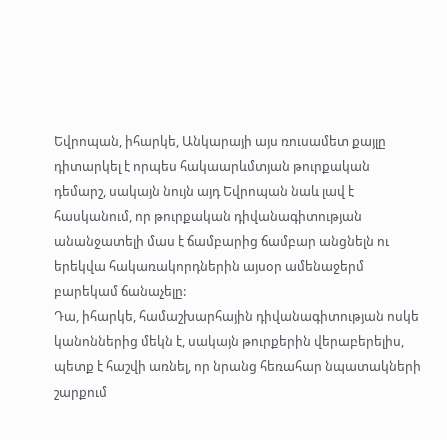Եվրոպան, իհարկե, Անկարայի այս ռուսամետ քայլը դիտարկել է որպես հակաարևմտյան թուրքական դեմարշ, սակայն նույն այդ Եվրոպան նաև լավ է հասկանում, որ թուրքական դիվանագիտության անանջատելի մաս է ճամբարից ճամբար անցնելն ու երեկվա հակառակորդներին այսօր ամենաջերմ բարեկամ ճանաչելը:
Դա, իհարկե, համաշխարհային դիվանագիտության ոսկե կանոններից մեկն է, սակայն թուրքերին վերաբերելիս, պետք է հաշվի առնել, որ նրանց հեռահար նպատակների շարքում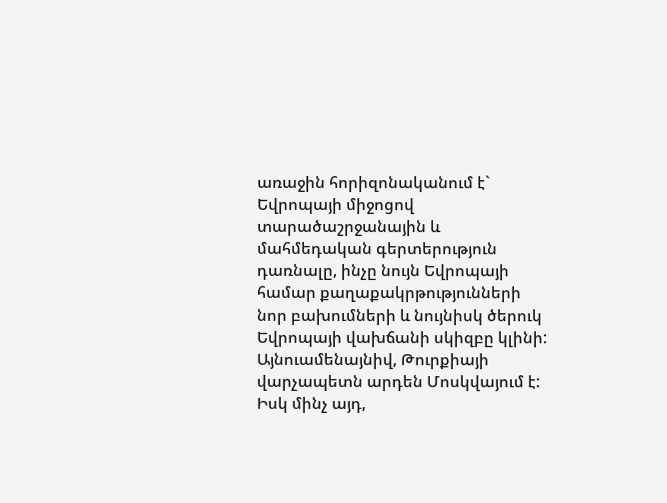առաջին հորիզոնականում է` Եվրոպայի միջոցով տարածաշրջանային և մահմեդական գերտերություն դառնալը, ինչը նույն Եվրոպայի համար քաղաքակրթությունների նոր բախումների և նույնիսկ ծերուկ Եվրոպայի վախճանի սկիզբը կլինի:
Այնուամենայնիվ, Թուրքիայի վարչապետն արդեն Մոսկվայում է: Իսկ մինչ այդ,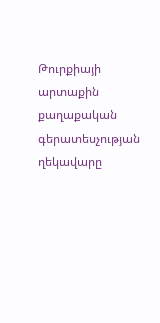Թուրքիայի արտաքին քաղաքական գերատեսչության ղեկավարը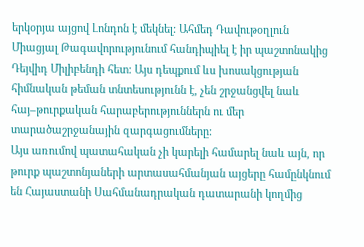երկօրյա այցով Լոնդոն է մեկնել: Ահմեդ Դավութօղլուն Միացյալ Թագավորությունում հանդիպիել է իր պաշտոնակից Դեյվիդ Միլիբենդի հետ: Այս դեպքում ևս խոսակցության հիմնական թեման տնտեսությունն է, չեն շրջանցվել նաև հայ–թուրքական հարաբերություններն ու մեր տարածաշրջանային զարգացումները:
Այս առումով պատահական չի կարելի համարել նաև այն, որ թուրք պաշտոնյաների արտասահմանյան այցերը համընկնում են Հայաստանի Սահմանադրական դատարանի կողմից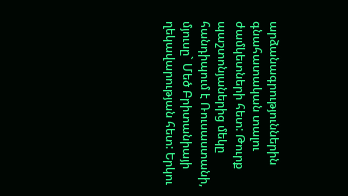արձանագրություններին գնահատական տալու ժամկետների հետ: Թուրք պաշտոնյաներից մեկը հանդիպում է Ռուսաստանի, մյուսը` Մեծ Բրիտանիայի ղեկավարության հետ: Երկու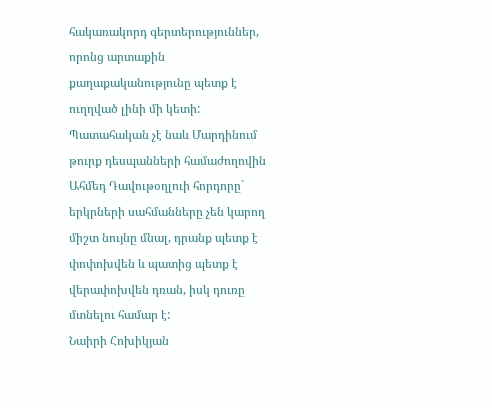հակառակորդ գերտերություններ, որոնց արտաքին քաղաքականությունը պետք է ուղղված լինի մի կետի: Պատահական չէ նաև Մարդինում թուրք դեսպանների համաժողովին Ահմեդ Դավութօղլուի հորդորը` երկրների սահմանները չեն կարող միշտ նույնը մնալ, դրանք պետք է փոփոխվեն և պատից պետք է վերափոխվեն դռան, իսկ դուռը մտնելու համար է:
Նաիրի Հոխիկյան